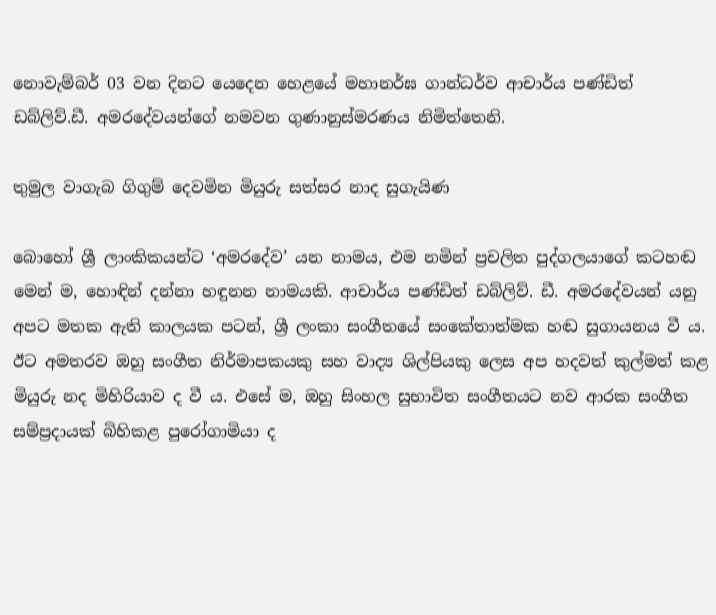නොවැම්බර් 03 වන දිනට යෙදෙන හෙළයේ මහානර්ඝ ගාන්ධර්ව ආචාර්ය පණ්ඩිත් ඩබ්ලිව්.ඩී. අමරදේවයන්ගේ නමවන ගුණානුස්මරණය නිමිත්තෙනි.

තුමුල වාගැබ ගිගුම් දෙවමින මියුරු සත්සර නාද සුගැයිණ

බොහෝ ශ්‍රී ලාංකිකයන්ට ‘අමරදේව’ යන නාමය, එම නමින් ප්‍රචලිත පුද්ගලයාගේ කටහඬ මෙන් ම, හොඳින් දන්නා හඳුනන නාමයකි. ආචාර්ය පණ්ඩිත් ඩබ්ලිව්. ඩී. අමරදේවයන් යනු අපට මතක ඇති කාලයක පටන්, ශ්‍රී ලංකා සංගීතයේ සංකේතාත්මක හඬ සුගායනය වී ය. ඊට අමතරව ඔහු සංගීත නිර්මාපකයකු සහ වාද්‍ය ශිල්පියකු ලෙස අප හදවත් කුල්මත් කළ මියුරු නද මිහිරියාව ද වී ය. එසේ ම, ඔහු සිංහල සුභාවිත සංගීතයට නව ආරක සංගීත සම්ප්‍රදායක් බිහිකළ පුරෝගාමියා ද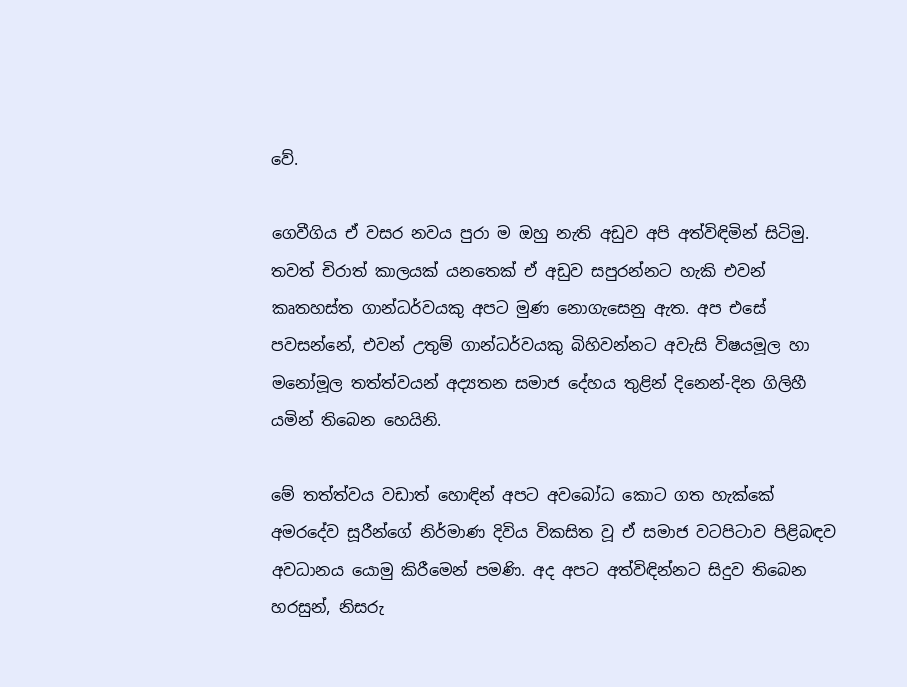වේ.

ගෙවීගිය ඒ වසර නවය පුරා ම ඔහු නැති අඩුව අපි අත්විඳිමින් සිටිමු. තවත් චිරාත් කාලයක් යනතෙක් ඒ අඩුව සපුරන්නට හැකි එවන් කෘතහස්ත ගාන්ධර්වයකු අපට මුණ නොගැසෙනු ඇත. අප එසේ පවසන්නේ, එවන් උතුම් ගාන්ධර්වයකු බිහිවන්නට අවැසි විෂයමූල හා මනෝමූල තත්ත්වයන් අද්‍යතන සමාජ දේහය තුළින් දිනෙන්-දින ගිලිහී යමින් තිබෙන හෙයිනි.

මේ තත්ත්වය වඩාත් හොඳින් අපට අවබෝධ කොට ගත හැක්කේ අමරදේව සූරීන්ගේ නිර්මාණ දිවිය විකසිත වූ ඒ සමාජ වටපිටාව පිළිබඳව අවධානය යොමු කිරීමෙන් පමණි. අද අපට අත්විඳින්නට සිදුව තිබෙන හරසුන්, නිසරු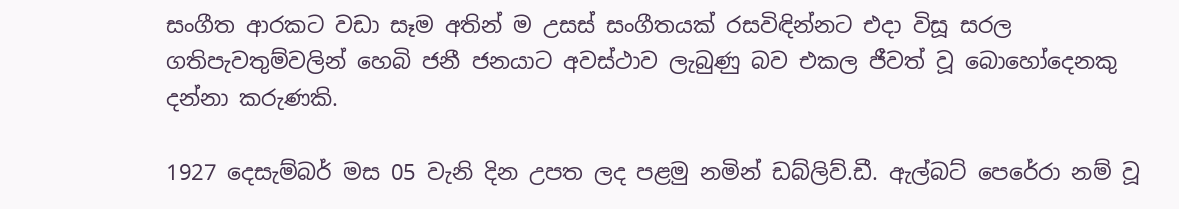සංගීත ආරකට වඩා සෑම අතින් ම උසස් සංගීතයක් රසවිඳින්නට එදා විසූ සරල ගතිපැවතුම්වලින් හෙබි ජනී ජනයාට අවස්ථාව ලැබුණු බව එකල ජීවත් වූ බොහෝදෙනකු දන්නා කරුණකි.

1927 දෙසැම්බර් මස 05 වැනි දින උපත ලද පළමු නමින් ඩබ්ලිව්.ඩී. ඇල්බට් පෙරේරා නම් වූ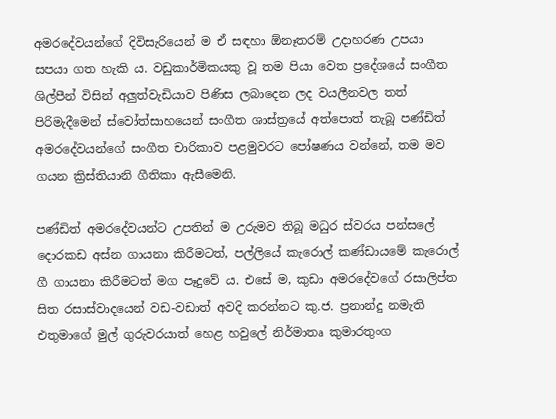අමරදේවයන්ගේ දිවිසැරියෙන් ම ඒ සඳහා ඕනෑතරම් උදාහරණ උපයා සපයා ගත හැකි ය. වඩුකාර්මිකයකු වූ තම පියා වෙත ප්‍රදේශයේ සංගීත ශිල්පීන් විසින් අලුත්වැඩියාව පිණිස ලබාදෙන ලද වයලීනවල තත් පිරිමැදීමෙන් ස්වෝත්සාහයෙන් සංගීත ශාස්ත්‍රයේ අත්පොත් තැබූ පණ්ඩිත් අමරදේවයන්ගේ සංගීත චාරිකාව පළමුවරට පෝෂණය වන්නේ, තම මව ගයන ක්‍රිස්තියානි ගීතිකා ඇසීමෙනි.

පණ්ඩිත් අමරදේවයන්ට උපතින් ම උරුමව තිබූ මධුර ස්වරය පන්සලේ දොරකඩ අස්න ගායනා කිරීමටත්, පල්ලියේ කැරොල් කණ්ඩායමේ කැරොල් ගී ගායනා කිරීමටත් මග පෑදුවේ ය. එසේ ම, කුඩා අමරදේවගේ රසාලිප්ත සිත රසාස්වාදයෙන් වඩ-වඩාත් අවදි කරන්නට කු.ජ. ප්‍රනාන්දු නමැති එතුමාගේ මුල් ගුරුවරයාත් හෙළ හවුලේ නිර්මාතෘ කුමාරතුංග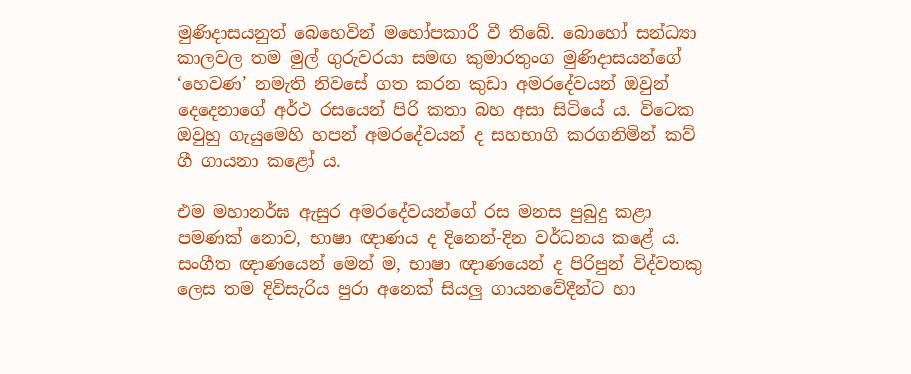මුණිදාසයනුත් බෙහෙවින් මහෝපකාරී වී තිබේ. බොහෝ සන්ධ්‍යා කාලවල තම මුල් ගුරුවරයා සමඟ කුමාරතුංග මුණිදාසයන්ගේ ‘හෙවණ’ නමැති නිවසේ ගත කරන කුඩා අමරදේවයන් ඔවුන් දෙදෙනාගේ අර්ථ රසයෙන් පිරි කතා බහ අසා සිටියේ ය. විටෙක ඔවුහු ගැයුමෙහි හපන් අමරදේවයන් ද සහභාගි කරගනිමින් කව් ගී ගායනා කළෝ ය.

එම මහානර්ඝ ඇසුර අමරදේවයන්ගේ රස මනස පුබුදු කළා පමණක් නොව, භාෂා ඥාණය ද දිනෙන්-දින වර්ධනය කළේ ය. සංගීත ඥාණයෙන් මෙන් ම, භාෂා ඥාණයෙන් ද පිරිපුන් විද්වතකු ලෙස තම දිවිසැරිය පුරා අනෙක් සියලු ගායනවේදීන්ට හා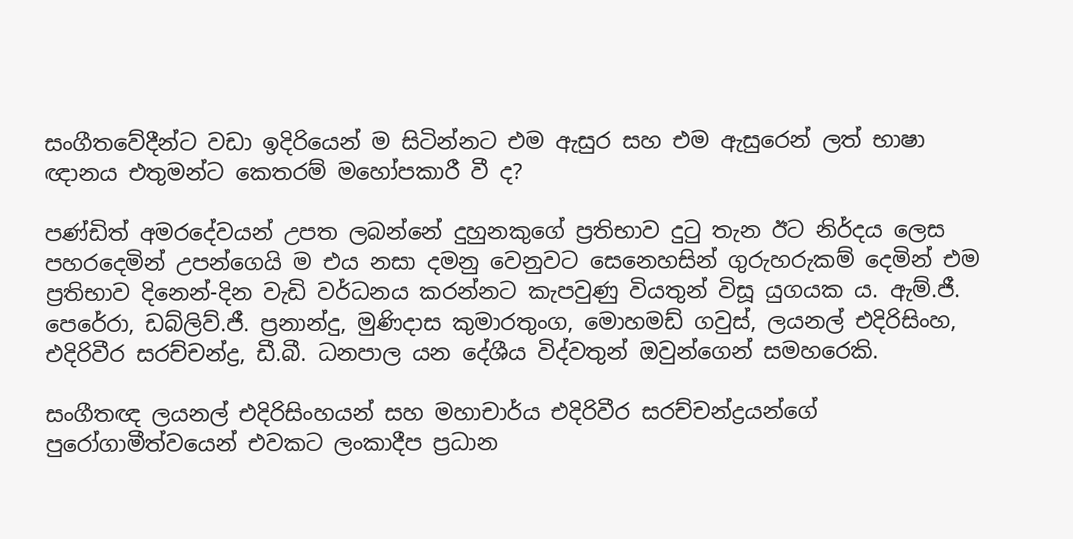සංගීතවේදීන්ට වඩා ඉදිරියෙන් ම සිටින්නට එම ඇසුර සහ එම ඇසුරෙන් ලත් භාෂා ඥානය එතුමන්ට කෙතරම් මහෝපකාරී වී ද?

පණ්ඩිත් අමරදේවයන් උපත ලබන්නේ දුහුනකුගේ ප්‍රතිභාව දුටු තැන ඊට නිර්දය ලෙස පහරදෙමින් උපන්ගෙයි ම එය නසා දමනු වෙනුවට සෙනෙහසින් ගුරුහරුකම් දෙමින් එම ප්‍රතිභාව දිනෙන්-දින වැඩි වර්ධනය කරන්නට කැපවුණු වියතුන් විසූ යුගයක ය. ඇම්.ජී. පෙරේරා, ඩබ්ලිව්.ජී. ප්‍රනාන්දු, මුණිදාස කුමාරතුංග, මොහමඩ් ගවුස්, ලයනල් එදිරිසිංහ, එදිරිවීර සරච්චන්ද්‍ර, ඩී.බී. ධනපාල යන දේශීය විද්වතුන් ඔවුන්ගෙන් සමහරෙකි.

සංගීතඥ ලයනල් එදිරිසිංහයන් සහ මහාචාර්ය එදිරිවීර සරච්චන්ද්‍රයන්ගේ පුරෝගාමීත්වයෙන් එවකට ලංකාදීප ප්‍රධාන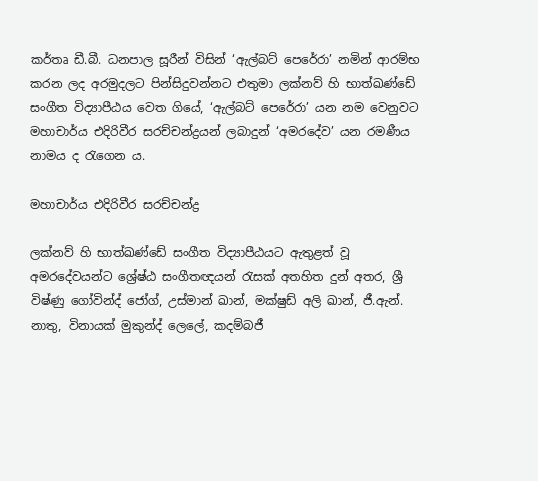කර්තෘ ඩී.බී. ධනපාල සූරීන් විසින් ‘ඇල්බට් පෙරේරා’ නමින් ආරම්භ කරන ලද අරමුදලට පින්සිදුවන්නට එතුමා ලක්නව් හි භාත්ඛණ්ඩේ සංගීත විද්‍යාපීඨය වෙත ගියේ, ‘ඇල්බට් පෙරේරා’ යන නම වෙනුවට මහාචාර්ය එදිරිවීර සරච්චන්ද්‍රයන් ලබාදුන් ‘අමරදේව’ යන රමණීය නාමය ද රැගෙන ය.

මහාචාර්ය එදිරිවීර සරච්චන්ද්‍ර

ලක්නව් හි භාත්ඛණ්ඩේ සංගීත විද්‍යාපීඨයට ඇතුළත් වූ අමරදේවයන්ට ශ්‍රේෂ්ඨ සංගීතඥයන් රැසක් අතහිත දුන් අතර, ශ්‍රී විෂ්ණු ගෝවින්ද් ජෝග්, උස්මාන් ඛාන්, මක්ෂුඩ් අලි ඛාන්, ජී.ඇන්. නාතු, විනායක් මුකුන්ද් ලෙලේ, කදම්බජී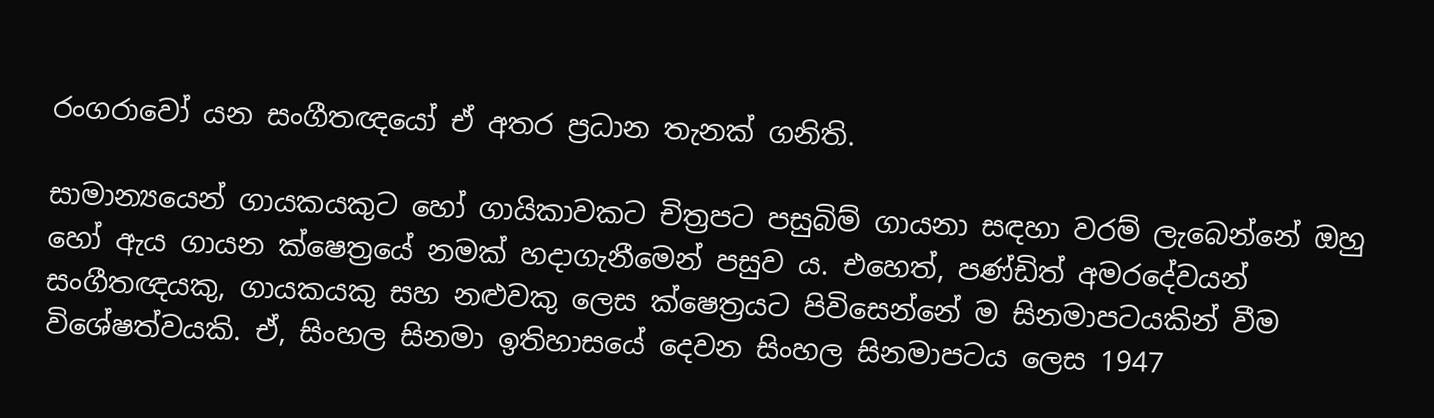රංගරාවෝ යන සංගීතඥයෝ ඒ අතර ප්‍රධාන තැනක් ගනිති.

සාමාන්‍යයෙන් ගායකයකුට හෝ ගායිකාවකට චිත්‍රපට පසුබිම් ගායනා සඳහා වරම් ලැබෙන්නේ ඔහු හෝ ඇය ගායන ක්ෂෙත්‍රයේ නමක් හදාගැනීමෙන් පසුව ය. එහෙත්, පණ්ඩිත් අමරදේවයන් සංගීතඥයකු, ගායකයකු සහ නළුවකු ලෙස ක්ෂෙත්‍රයට පිවිසෙන්නේ ම සිනමාපටයකින් වීම විශේෂත්වයකි. ඒ, සිංහල සිනමා ඉතිහාසයේ දෙවන සිංහල සිනමාපටය ලෙස 1947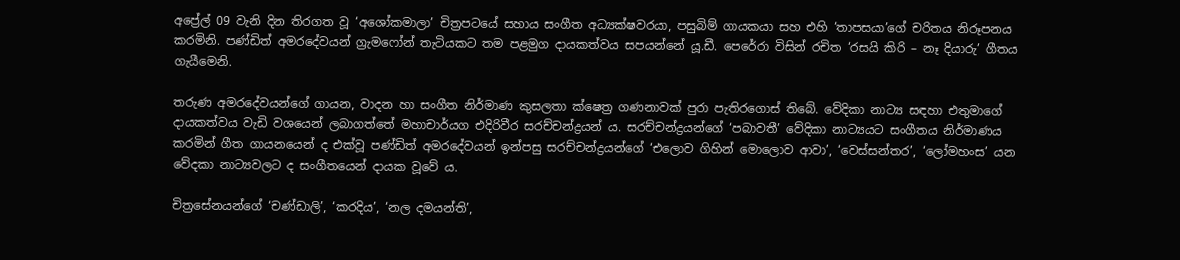අප්‍රේල් 09 වැනි දින තිරගත වූ ‘අශෝකමාලා’ චිත්‍රපටයේ සහාය සංගීත අධ්‍යක්ෂවරයා, පසුබිම් ගායකයා සහ එහි ‘තාපසයා’ගේ චරිතය නිරූපනය කරමිනි. පණ්ඩිත් අමරදේවයන් ග්‍රැමෆෝන් තැටියකට තම පළමුග දායකත්වය සපයන්නේ යූ.ඩී. පෙරේරා විසින් රචිත ‘රසයි කිරි – නෑ දියාරු’ ගීතය ගැයීමෙනි.

තරුණ අමරදේවයන්ගේ ගායන, වාදන හා සංගීත නිර්මාණ කුසලතා ක්ෂෙත්‍ර ගණනාවක් පුරා පැතිරගොස් තිබේ. වේදිකා නාට්‍ය සඳහා එතුමාගේ දායකත්වය වැඩි වශයෙන් ලබාගත්තේ මහාචාර්යග එදිරිවීර සරච්චන්ද්‍රයන් ය. සරච්චන්ද්‍රයන්ගේ ‘පබාවතී’ වේදිකා නාට්‍යයට සංගීතය නිර්මාණය කරමින් ගීත ගායනයෙන් ද එක්වූ පණ්ඩිත් අමරදේවයන් ඉන්පසු සරච්චන්ද්‍රයන්ගේ ‘එලොව ගිහින් මොලොව ආවා’, ‘වෙස්සන්තර’, ‘ලෝමහංස’ යන වේදකා නාට්‍යවලට ද සංගීතයෙන් දායක වූවේ ය.

චිත්‍රසේනයන්ගේ ‘චණ්ඩාලි’, ‘කරදිය’, ‘නල දමයන්ති’,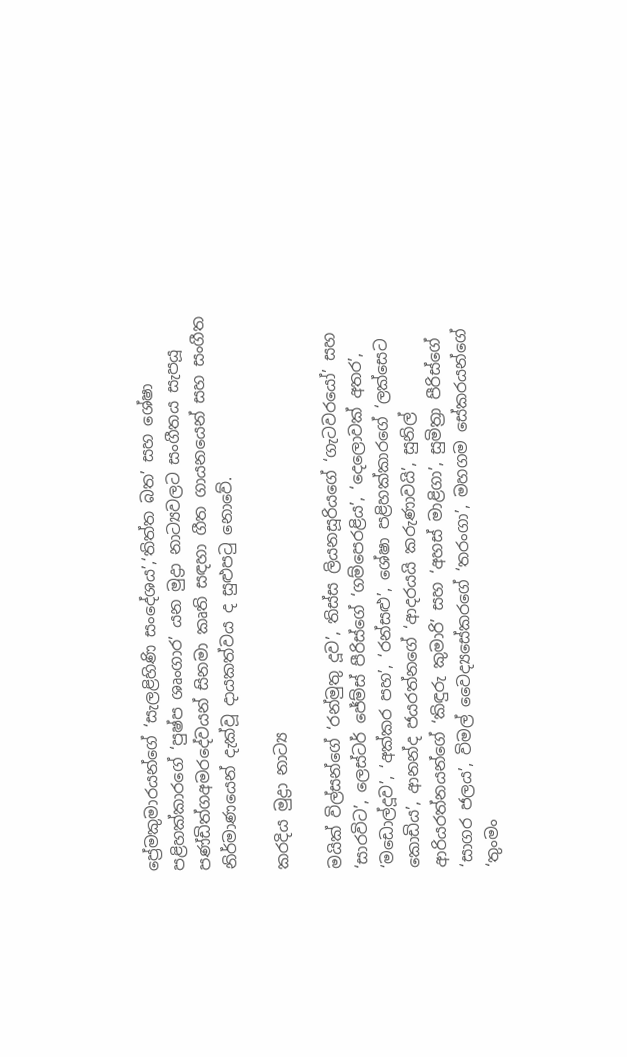ප්‍රේමකුමාරයන්ගේ ‘සැලළිහිණි සංදේශය’,‘තිත්ත බත’ සහ ශේෂා පළිහක්කාරගේ ‘පුෂ්ප ශෘංගාර’ යන මුද්‍රා නාට්‍යවලට සංගීතය සැපයූ පණ්ඩිත්ගඅමරදේවයන් සිනමා කෘති සඳහා ගීත ගායනයෙන් සහ සංගීත නිර්මාණයෙන් දැක්වූ දායකත්වය ද සුළුපටු නොවේ.

කරදිය මුද්‍රා නාට්‍ය

මයික් විල්සන්ගේ ‘රන්මුතු දූව’, තිස්ස ලියනසූරියගේ ‘ගැටවරයෝ’ සහ ‘සාරවිට’, ලෙස්ටර් ජේම්ස් පීරිස්ගේ ‘ගම්පෙරළිය’, ‘දෙලොවක් අතර’, ‘මඩොල්දූව’, ‘අක්කර පහ’, ‘රන්සළු’, ශේෂා පළිහක්කාරගේ ‘ලක්සෙට කොඩිය’, ආනන්ද ජයරත්නගේ ‘ආදරයයි කරුණාවයි’, සුනිල් ආරියරත්නයන්ගේ ‘කිඳුරු කුමාරි’ සහ ‘අහස් මාළිගා’, සුමිත්‍රා පීරිස්ගේ ‘සාගර ජලය’, විමල් වෛද්‍යසේකරගේ ‘තරංගා’, මහගම සේකරයන්ගේ ‘තුංමං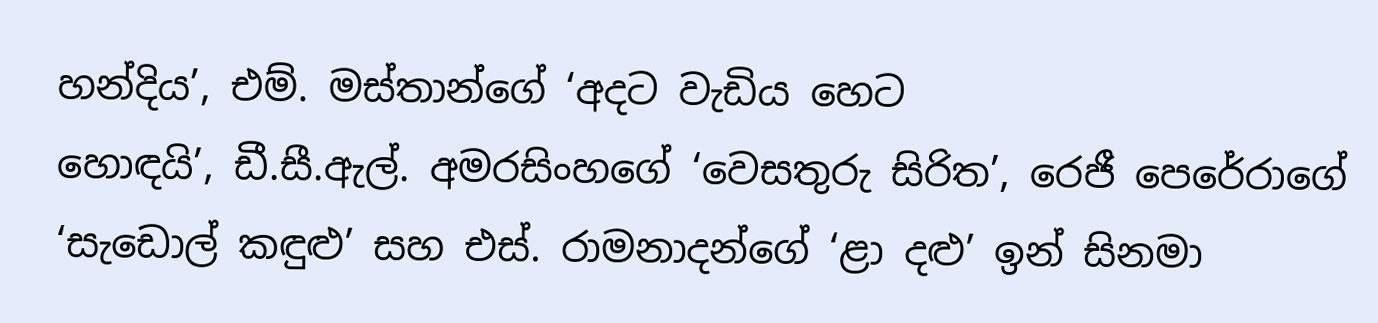හන්දිය’, එම්. මස්තාන්ගේ ‘අදට වැඩිය හෙට
හොඳයි’, ඩී.සී.ඇල්. අමරසිංහගේ ‘වෙසතුරු සිරිත’, රෙජී පෙරේරාගේ ‘සැඩොල් කඳුළු’ සහ එස්. රාමනාදන්ගේ ‘ළා දළු’ ඉන් සිනමා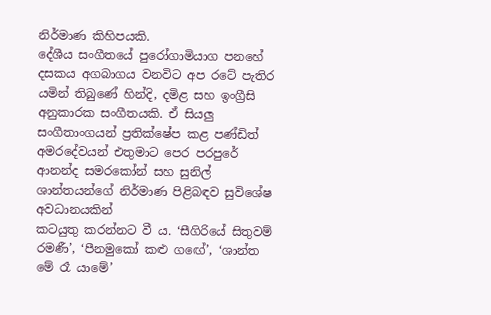නිර්මාණ කිහිපයකි.
දේශීය සංගීතයේ පුරෝගාමියාග පනහේ දසකය අගබාගය වනවිට අප රටේ පැතිර යමින් තිබුණේ හින්දි, දමිළ සහ ඉංග්‍රීසි අනුකාරක සංගීතයකි. ඒ සියලු සංගීතාංගයන් ප්‍රතික්ෂේප කළ පණ්ඩිත් අමරදේවයන් එතුමාට පෙර පරපුරේ ආනන්ද සමරකෝන් සහ සුනිල් ශාන්තයන්ගේ නිර්මාණ පිළිබඳව සුවිශේෂ අවධානයකින්
කටයුතු කරන්නට වී ය. ‘සීගිරියේ සිතුවම් රමණී’, ‘පීනමුකෝ කළු ගඟේ’, ‘ශාන්ත මේ රෑ යාමේ’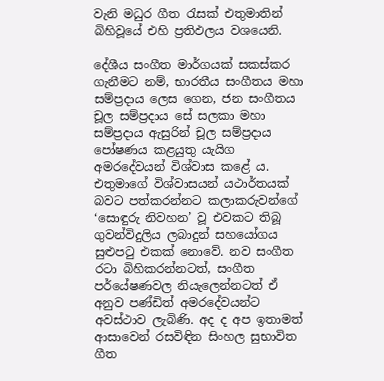වැනි මධුර ගීත රැසක් එතුමාතින් බිහිවූයේ එහි ප්‍රතිඵලය වශයෙනි.

දේශීය සංගීත මාර්ගයක් සකස්කර ගැනීමට නම්, භාරතීය සංගීතය මහා සම්ප්‍රදාය ලෙස ගෙන, ජන සංගීතය චූල සම්ප්‍රදාය සේ සලකා මහා සම්ප්‍රදාය ඇසුරින් චූල සම්ප්‍රදාය පෝෂණය කළයුතු යැයිග අමරදේවයන් විශ්වාස කළේ ය. එතුමාගේ විශ්වාසයන් යථාර්තයක් බවට පත්කරන්නට කලාකරුවන්ගේ ‘සොඳුරු නිවහන’ වූ එවකට තිබූ ගුවන්විදුලිය ලබාදුන් සහයෝගය සුළුපටු එකක් නොවේ. නව සංගීත රටා බිහිකරන්නටත්, සංගීත පර්යේෂණවල නියැලෙන්නටත් ඒ අනුව පණ්ඩිත් අමරදේවයන්ට අවස්ථාව ලැබිණි. අද ද අප ඉතාමත් ආසාවෙන් රසවිඳින සිංහල සුභාවිත ගීත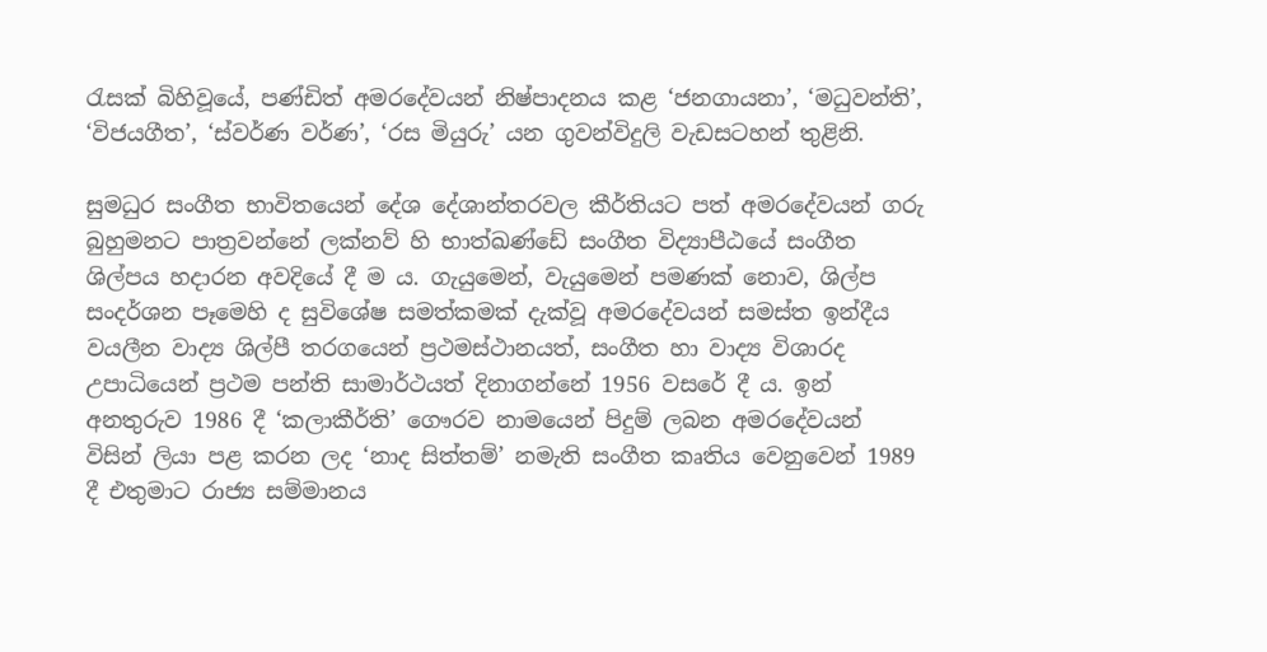රැසක් බිහිවූයේ, පණ්ඩිත් අමරදේවයන් නිෂ්පාදනය කළ ‘ජනගායනා’, ‘මධුවන්ති’, ‘විජයගීත’, ‘ස්වර්ණ වර්ණ’, ‘රස මියුරු’ යන ගුවන්විදුලි වැඩසටහන් තුළිනි.

සුමධුර සංගීත භාවිතයෙන් දේශ දේශාන්තරවල කීර්තියට පත් අමරදේවයන් ගරු බුහුමනට පාත්‍රවන්නේ ලක්නව් හි භාත්ඛණ්ඩේ සංගීත විද්‍යාපීඨයේ සංගීත ශිල්පය හදාරන අවදියේ දී ම ය. ගැයුමෙන්, වැයුමෙන් පමණක් නොව, ශිල්ප සංදර්ශන පෑමෙහි ද සුවිශේෂ සමත්කමක් දැක්වූ අමරදේවයන් සමස්ත ඉන්දීය වයලීන වාද්‍ය ශිල්පී තරගයෙන් ප්‍රථමස්ථානයත්, සංගීත හා වාද්‍ය විශාරද උපාධියෙන් ප්‍රථම පන්ති සාමාර්ථයත් දිනාගන්නේ 1956 වසරේ දී ය. ඉන් අනතුරුව 1986 දී ‘කලාකීර්ති’ ගෞරව නාමයෙන් පිදුම් ලබන අමරදේවයන් විසින් ලියා පළ කරන ලද ‘නාද සිත්තම්’ නමැති සංගීත කෘතිය වෙනුවෙන් 1989 දී එතුමාට රාජ්‍ය සම්මානය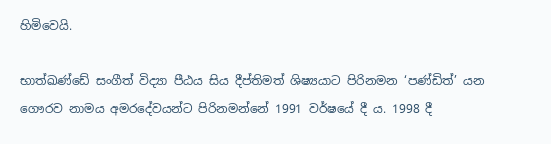හිමිවෙයි.

භාත්ඛණ්ඩේ සංගීත් විද්‍යා පීඨය සිය දීප්තිමත් ශිෂ්‍යයාට පිරිනමන ‘පණ්ඩිත්’ යන ගෞරව නාමය අමරදේවයන්ට පිරිනමන්නේ 1991 වර්ෂයේ දී ය. 1998 දී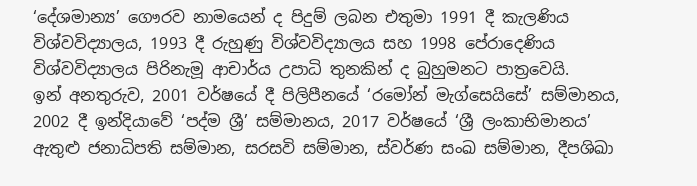‘දේශමාන්‍ය’ ගෞරව නාමයෙන් ද පිදුම් ලබන එතුමා 1991 දී කැලණිය විශ්වවිද්‍යාලය, 1993 දී රුහුණු විශ්වවිද්‍යාලය සහ 1998 පේරාදෙණිය විශ්වවිද්‍යාලය පිරිනැමූ ආචාර්ය උපාධි තුනකින් ද බුහුමනට පාත්‍රවෙයි.
ඉන් අනතුරුව, 2001 වර්ෂයේ දී පිලිපීනයේ ‘රමෝන් මැග්සෙයිසේ’ සම්මානය, 2002 දී ඉන්දියාවේ ‘පද්ම ශ්‍රී’ සම්මානය, 2017 වර්ෂයේ ‘ශ්‍රී ලංකාභිමානය’ ඇතුළු ජනාධිපති සම්මාන, සරසවි සම්මාන, ස්වර්ණ සංඛ සම්මාන, දීපශිඛා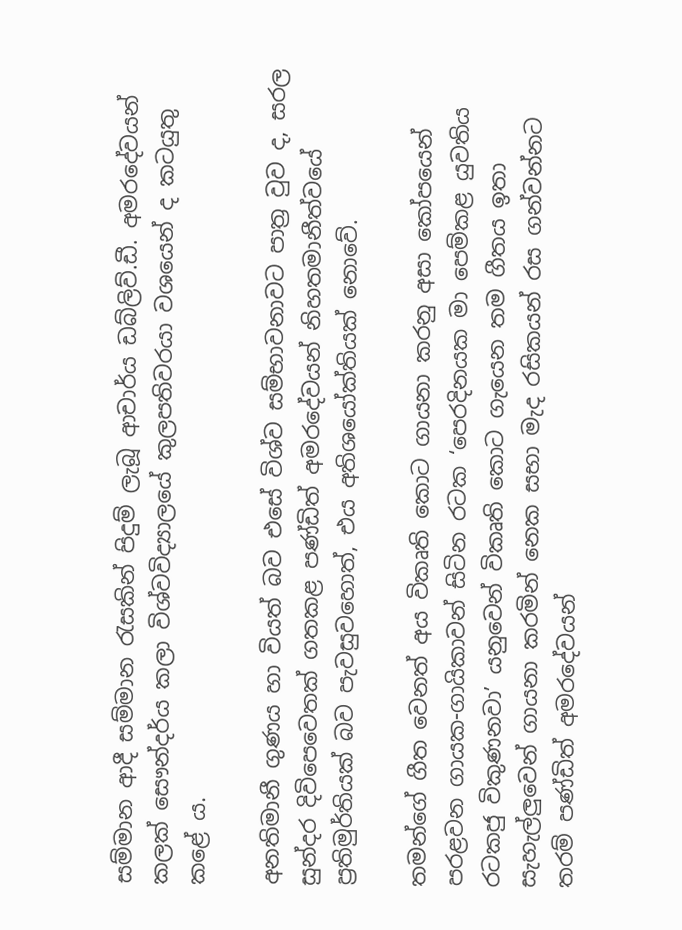සම්මාන ආදී සම්මාන රැසකින් පිදුම් ලැබූ ආචාර්ය ඩබ්ලිව්.ඩී. අමරදේවයන් කලක් සෞන්දර්ය කලා විශ්වවිද්‍යාලයේ කුලපතිවරයා වශයෙන් ද කටයුතු කළේ ය.

අනතිමානී ගුණය හා වියත් බව එසේ විශ්ව සම්භාවනාවට පාත්‍ර වුව ද, සරල සුන්දර දිවිපෙවෙතක් ගතකළ පණ්ඩිත් අමරදේවයන් නිහතමානීත්වයේ ප්‍රතිමුර්තියක් බව පැවසුවහොත්, එය අතිශයෝක්තියක් නොවේ.

තමන්ගේ ගීත වෙනත් අය විකෘති කොට ගායනා කරනු අසා කෝපයෙන් පරළවන ගායක-ගායිකාවන් සිටින රටක ‘පෙරදිනයක මා පෙම්කළ යුවතිය රටකජු විකුණනවා’ යනුවෙන් විකෘති කොට ගැයෙන තම ගීතය ඉතා සැහැල්ලුවෙන් ගායනා කරමින් නෙක සභා මැද රසිකයන් රස ගන්වන්නට තරම් පණ්ඩිත් අමරදේවයන්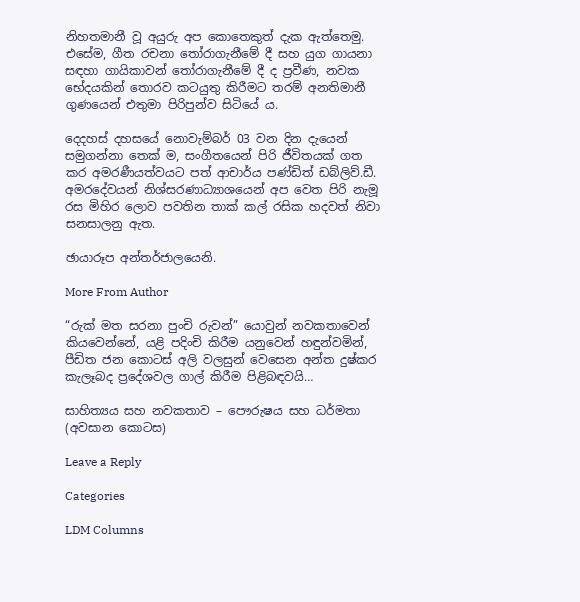නිහතමානී වූ අයුරු අප කොතෙකුත් දැක ඇත්තෙමු. එසේම, ගීත රචනා තෝරාගැනීමේ දී සහ යුග ගායනා සඳහා ගායිකාවන් තෝරාගැනීමේ දී ද ප්‍රවීණ, නවක භේදයකින් තොරව කටයුතු කිරීමට තරම් අනතිමානී ගුණයෙන් එතුමා පිරිපුන්ව සිටියේ ය.

දෙදහස් දහසයේ නොවැම්බර් 03 වන දින දැයෙන් සමුගන්නා තෙක් ම, සංගීතයෙන් පිරි ජීවිතයක් ගත කර අමරණීයත්වයට පත් ආචාර්ය පණ්ඩිත් ඩබ්ලිව්.ඩී. අමරදේවයන් නිශ්සරණාධ්‍යාශයෙන් අප වෙත පිරි නැමූ රස මිහිර ලොව පවතින තාක් කල් රසික හදවත් නිවා සනසාලනු ඇත.

ඡායාරූප අන්තර්ජාලයෙනි.

More From Author

“රුක් මත සරනා පුංචි රුවන්” යොවුන් නවකතාවෙන් කියවෙන්නේ, යළි පදිංචි කිරීම යනුවෙන් හඳුන්වමින්, පීඩිත ජන කොටස් අලි වලසුන් වෙසෙන අන්ත දුෂ්කර කැලෑබද ප්‍රදේශවල ගාල් කිරීම පිළිබඳවයි…

සාහිත්‍යය සහ නවකතාව – පෞරුෂය සහ ධර්මතා (අවසාන කොටස)

Leave a Reply

Categories

LDM Columns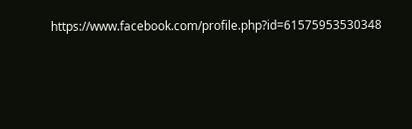https://www.facebook.com/profile.php?id=61575953530348